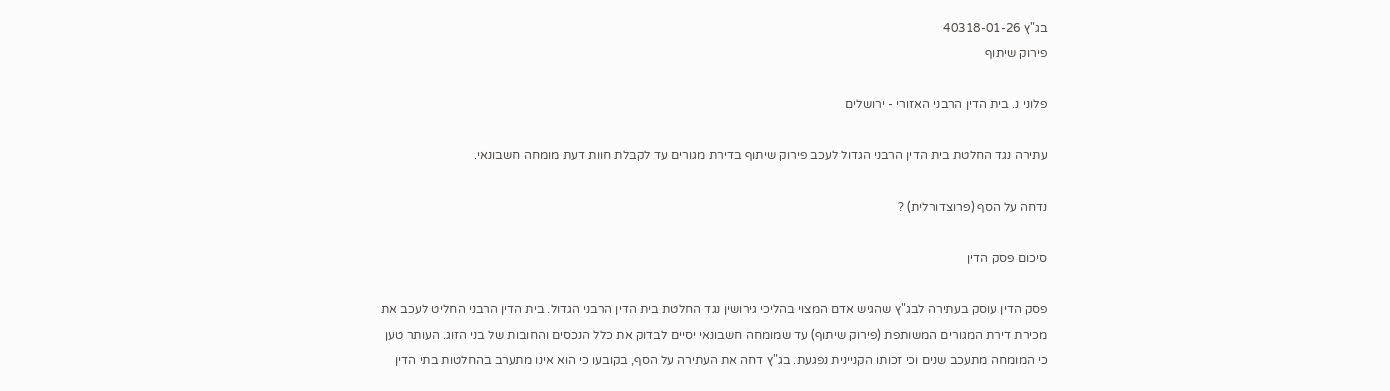בג"ץ 40318-01-26
פירוק שיתוף

פלוני נ. בית הדין הרבני האזורי - ירושלים

עתירה נגד החלטת בית הדין הרבני הגדול לעכב פירוק שיתוף בדירת מגורים עד לקבלת חוות דעת מומחה חשבונאי.

נדחה על הסף (פרוצדורלית) ?

סיכום פסק הדין

פסק הדין עוסק בעתירה לבג"ץ שהגיש אדם המצוי בהליכי גירושין נגד החלטת בית הדין הרבני הגדול. בית הדין הרבני החליט לעכב את מכירת דירת המגורים המשותפת (פירוק שיתוף) עד שמומחה חשבונאי יסיים לבדוק את כלל הנכסים והחובות של בני הזוג. העותר טען כי המומחה מתעכב שנים וכי זכותו הקניינית נפגעת. בג"ץ דחה את העתירה על הסף, בקובעו כי הוא אינו מתערב בהחלטות בתי הדין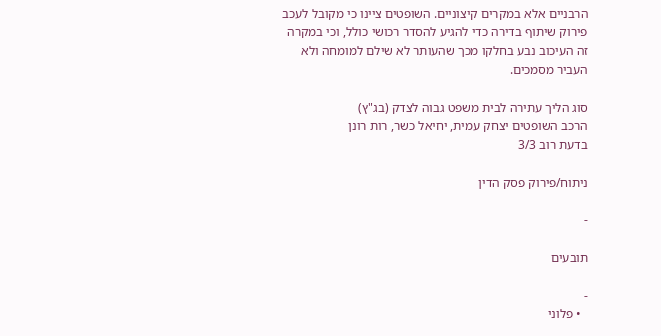הרבניים אלא במקרים קיצוניים. השופטים ציינו כי מקובל לעכב פירוק שיתוף בדירה כדי להגיע להסדר רכושי כולל, וכי במקרה זה העיכוב נבע בחלקו מכך שהעותר לא שילם למומחה ולא העביר מסמכים.

סוג הליך עתירה לבית משפט גבוה לצדק (בג"ץ)
הרכב השופטים יצחק עמית, יחיאל כשר, רות רונן
בדעת רוב 3/3

ניתוח/פירוק פסק הדין

-

תובעים

-
  • פלוני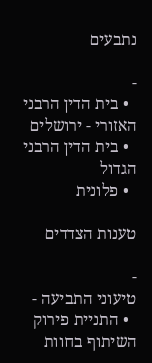נתבעים

-
  • בית הדין הרבני האזורי - ירושלים
  • בית הדין הרבני הגדול
  • פלונית

טענות הצדדים

-
טיעוני התביעה -
  • התניית פירוק השיתוף בחוות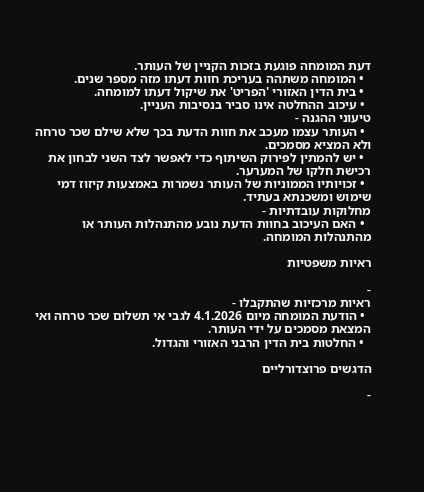דעת המומחה פוגעת בזכות הקניין של העותר.
  • המומחה משתהה בעריכת חוות דעתו מזה מספר שנים.
  • בית הדין האזורי 'הפריט' את שיקול דעתו למומחה.
  • עיכוב ההחלטה אינו סביר בנסיבות העניין.
טיעוני ההגנה -
  • העותר עצמו מעכב את חוות הדעת בכך שלא שילם שכר טרחה ולא המציא מסמכים.
  • יש להמתין לפירוק השיתוף כדי לאפשר לצד השני לבחון את רכישת חלקו של המערער.
  • זכויותיו הממוניות של העותר נשמרות באמצעות קיזוז דמי שימוש ומשכנתא בעתיד.
מחלוקות עובדתיות -
  • האם העיכוב בחוות הדעת נובע מהתנהלות העותר או מהתנהלות המומחה.

ראיות משפטיות

-
ראיות מרכזיות שהתקבלו -
  • הודעת המומחה מיום 4.1.2026 לגבי אי תשלום שכר טרחה ואי המצאת מסמכים על ידי העותר.
  • החלטות בית הדין הרבני האזורי והגדול.

הדגשים פרוצדורליים

-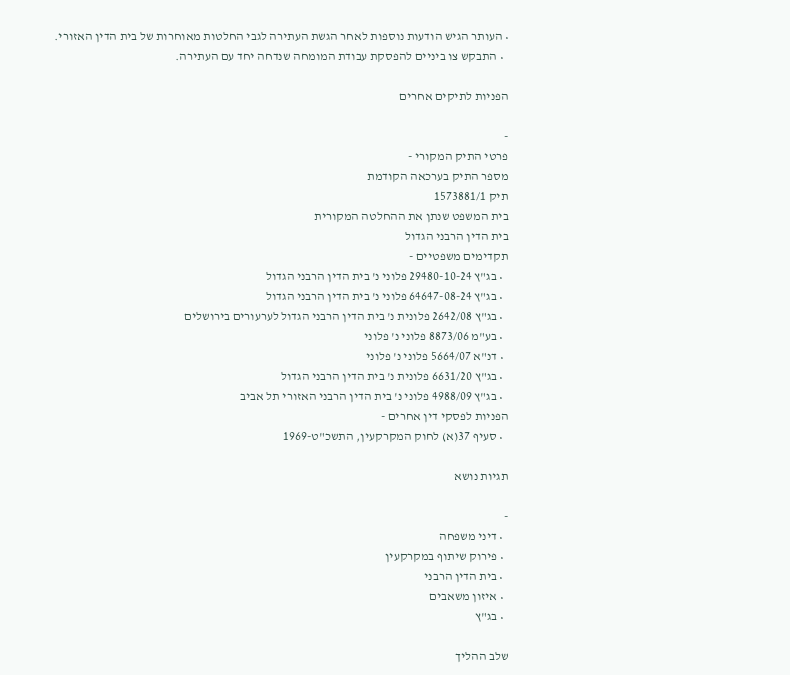• העותר הגיש הודעות נוספות לאחר הגשת העתירה לגבי החלטות מאוחרות של בית הדין האזורי.
  • התבקש צו ביניים להפסקת עבודת המומחה שנדחה יחד עם העתירה.

הפניות לתיקים אחרים

-
פרטי התיק המקורי -
מספר התיק בערכאה הקודמת
תיק 1573881/1
בית המשפט שנתן את ההחלטה המקורית
בית הדין הרבני הגדול
תקדימים משפטיים -
  • בג"ץ 29480-10-24 פלוני נ' בית הדין הרבני הגדול
  • בג"ץ 64647-08-24 פלוני נ' בית הדין הרבני הגדול
  • בג"ץ 2642/08 פלונית נ' בית הדין הרבני הגדול לערעורים בירושלים
  • בע"מ 8873/06 פלוני נ' פלוני
  • דנ"א 5664/07 פלוני נ' פלוני
  • בג"ץ 6631/20 פלונית נ' בית הדין הרבני הגדול
  • בג"ץ 4988/09 פלוני נ' בית הדין הרבני האזורי תל אביב
הפניות לפסקי דין אחרים -
  • סעיף 37(א) לחוק המקרקעין, התשכ"ט-1969

תגיות נושא

-
  • דיני משפחה
  • פירוק שיתוף במקרקעין
  • בית הדין הרבני
  • איזון משאבים
  • בג"ץ

שלב ההליך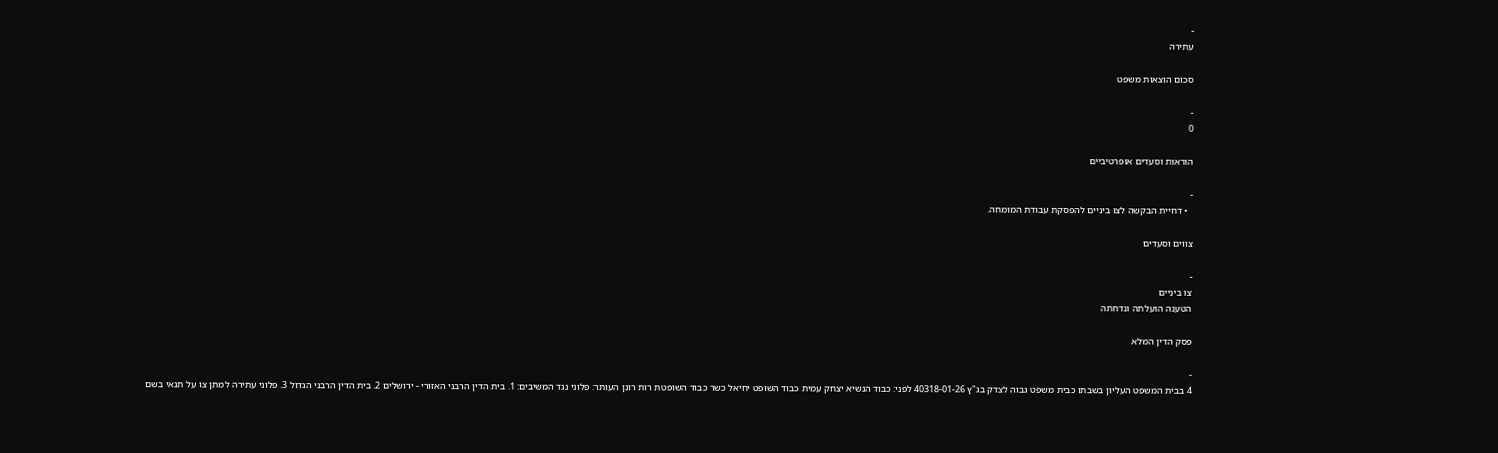-
עתירה

סכום הוצאות משפט

-
0

הוראות וסעדים אופרטיביים

-
  • דחיית הבקשה לצו ביניים להפסקת עבודת המומחה.

צווים וסעדים

-
צו ביניים
הטענה הועלתה ונדחתה

פסק הדין המלא

-
4 בבית המשפט העליון בשבתו כבית משפט גבוה לצדק בג"ץ 40318-01-26 לפני: כבוד הנשיא יצחק עמית כבוד השופט יחיאל כשר כבוד השופטת רות רונן העותר: פלוני נגד המשיבים: 1. בית הדין הרבני האזורי - ירושלים 2. בית הדין הרבני הגדול 3. פלוני עתירה למתן צו על תנאי בשם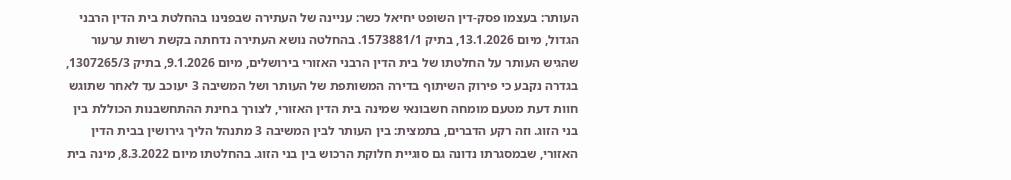העותר: בעצמו פסק-דין השופט יחיאל כשר: עניינה של העתירה שבפנינו בהחלטת בית הדין הרבני הגדול, מיום 13.1.2026, בתיק 1573881/1. בהחלטה נושא העתירה נדחתה בקשת רשות ערעור שהגיש העותר על החלטתו של בית הדין הרבני האזורי בירושלים, מיום 9.1.2026, בתיק 1307265/3, בגדרה נקבע כי פירוק השיתוף בדירה המשותפת של העותר ושל המשיבה 3 יעוכב עד לאחר שתוגש חוות דעת מטעם מומחה חשבונאי שמינה בית הדין האזורי, לצורך בחינת ההתחשבנות הכוללת בין בני הזוג. וזה רקע הדברים, בתמצית: בין העותר לבין המשיבה 3 מתנהל הליך גירושין בבית הדין האזורי, שבמסגרתו נדונה גם סוגיית חלוקת הרכוש בין בני הזוג. בהחלטתו מיום 8.3.2022, מינה בית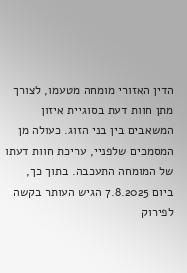הדין האזורי מומחה מטעמו, לצורך מתן חוות דעת בסוגיית איזון המשאבים בין בני הזוג. כעולה מן המסמכים שלפניי, עריכת חוות דעתו של המומחה התעכבה. בתוך כך, ביום 7.8.2025 הגיש העותר בקשה לפירוק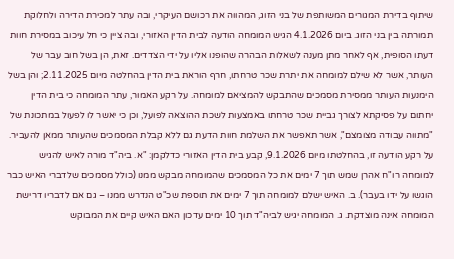שיתוף בדירת המגורים המשותפת של בני הזוג, המהווה את רכושם העיקרי, ובה עתר למכירת הדירה ולחלוקת תמורתה בין בני הזוג. ביום 4.1.2026 הגיש המומחה הודעה לבית הדין האזורי, ובה ציין כי חל עיכוב במסירת חוות דעתו הסופית, אף לאחר מתן מענה לשאלות הבהרה שהופנו אליו על ידי הצדדים. זאת, הן בשל חוב עבר של העותר, אשר לא שילם למומחה את יתרת שכר טרחתו, חרף הוראת בית הדין בהחלטה מיום 2.11.2025; והן בשל הימנעות העותר ממסירת מסמכים שהתבקש להמציאם למומחה. על רקע האמור, עתר המומחה כי בית הדין יחתום על פסיקתא לצורך גביית שכר טרחתו באמצעות לשכת ההוצאה לפועל, וכן כי יאשר לו לפעול במתכונת של "מתווה עבודה מצומצם", אשר תאפשר את השלמת חוות הדעת גם ללא קבלת המסמכים שהעותר ממאן להעביר. על רקע הודעה זו, בהחלטתו מיום 9.1.2026, קבע בית הדין האזורי כדלקמן: "א. ביה"ד מורה לאיש להגיש למומחה רו"ח אהרן שמש תוך 7 ימים את כל המסמכים שהמומחה מבקש ממנו (כולל מסמכים שלדברי האיש כבר הוגשו על ידו בעבר). ב. האיש ישלם למומחה תוך 7 ימים את תוספת שכ"ט הנדרש ממנו – גם אם לדבריו דרישת המומחה אינה מוצדקת. ג. המומחה יגיש לביה"ד תוך 10 ימים עדכון האם האיש קיים את המבוקש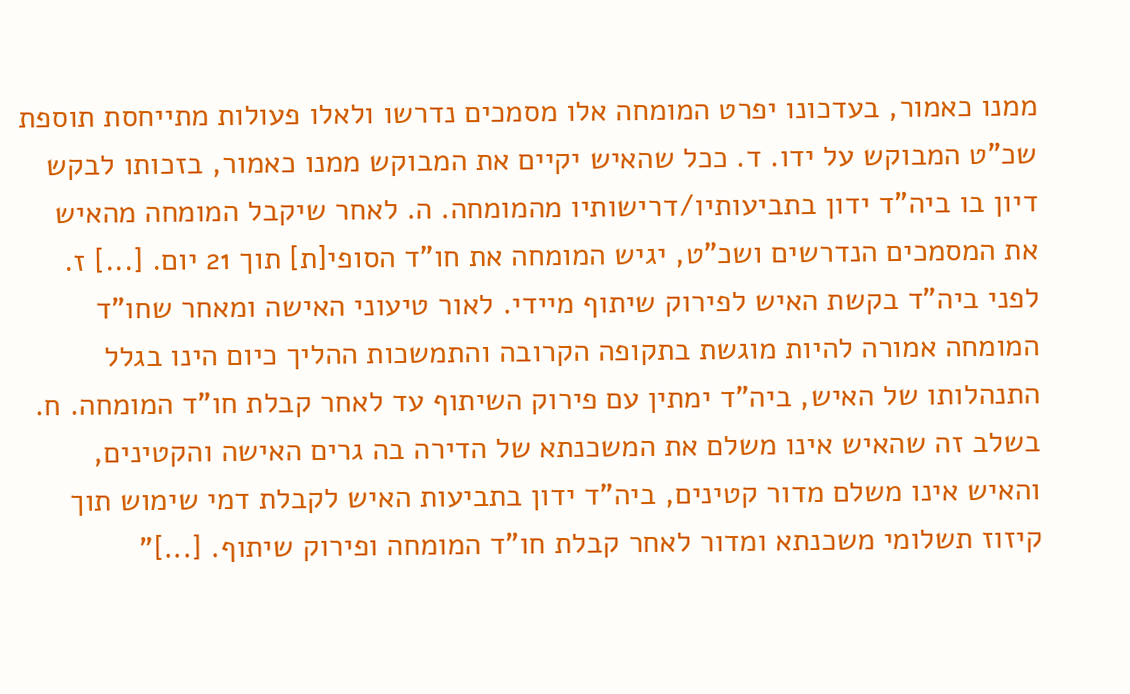ממנו כאמור, בעדכונו יפרט המומחה אלו מסמכים נדרשו ולאלו פעולות מתייחסת תוספת שכ"ט המבוקש על ידו. ד. ככל שהאיש יקיים את המבוקש ממנו כאמור, בזכותו לבקש דיון בו ביה"ד ידון בתביעותיו/דרישותיו מהמומחה. ה. לאחר שיקבל המומחה מהאיש את המסמכים הנדרשים ושכ"ט, יגיש המומחה את חו"ד הסופי[ת] תוך 21 יום. [...] ז. לפני ביה"ד בקשת האיש לפירוק שיתוף מיידי. לאור טיעוני האישה ומאחר שחו"ד המומחה אמורה להיות מוגשת בתקופה הקרובה והתמשכות ההליך כיום הינו בגלל התנהלותו של האיש, ביה"ד ימתין עם פירוק השיתוף עד לאחר קבלת חו"ד המומחה. ח. בשלב זה שהאיש אינו משלם את המשכנתא של הדירה בה גרים האישה והקטינים, והאיש אינו משלם מדור קטינים, ביה"ד ידון בתביעות האיש לקבלת דמי שימוש תוך קיזוז תשלומי משכנתא ומדור לאחר קבלת חו"ד המומחה ופירוק שיתוף. [...]"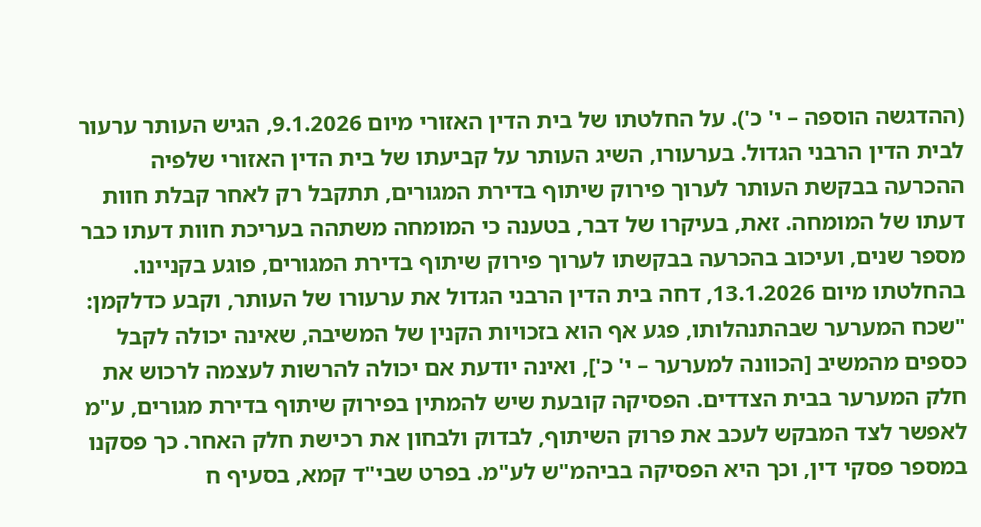(ההדגשה הוספה – י' כ'). על החלטתו של בית הדין האזורי מיום 9.1.2026, הגיש העותר ערעור לבית הדין הרבני הגדול. בערעורו, השיג העותר על קביעתו של בית הדין האזורי שלפיה ההכרעה בבקשת העותר לערוך פירוק שיתוף בדירת המגורים, תתקבל רק לאחר קבלת חוות דעתו של המומחה. זאת, בעיקרו של דבר, בטענה כי המומחה משתהה בעריכת חוות דעתו כבר מספר שנים, ועיכוב בהכרעה בבקשתו לערוך פירוק שיתוף בדירת המגורים, פוגע בקניינו. בהחלטתו מיום 13.1.2026, דחה בית הדין הרבני הגדול את ערעורו של העותר, וקבע כדלקמן: "שכח המערער שבהתנהלותו, פגע אף הוא בזכויות הקנין של המשיבה, שאינה יכולה לקבל כספים מהמשיב [הכוונה למערער – י' כ'], ואינה יודעת אם יכולה להרשות לעצמה לרכוש את חלק המערער בבית הצדדים. הפסיקה קובעת שיש להמתין בפירוק שיתוף בדירת מגורים, ע"מ לאפשר לצד המבקש לעכב את פרוק השיתוף, לבדוק ולבחון את רכישת חלק האחר. כך פסקנו במספר פסקי דין, וכך היא הפסיקה בביהמ"ש לע"מ. בפרט שבי"ד קמא, בסעיף ח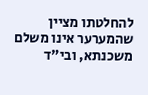להחלטתו מציין שהמערער אינו משלם משכנתא, ובי"ד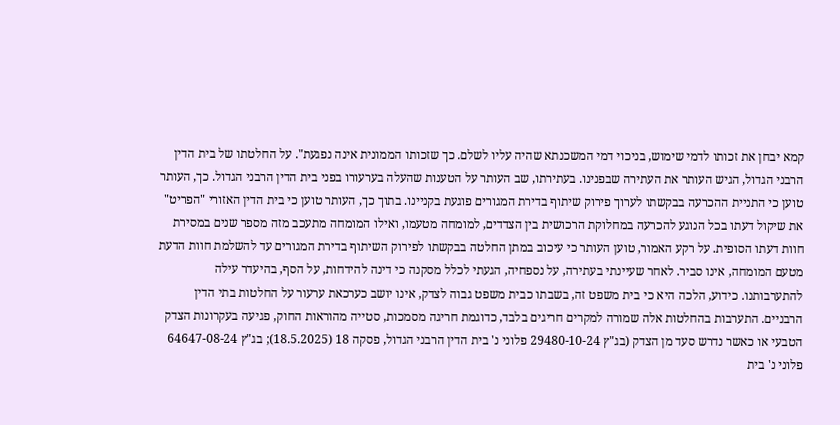קמא יבחן את זכותו לדמי שימוש, בניכוי דמי המשכנתא שהיה עליו לשלם. כך שזכותו הממונית אינה נפגעת". על החלטתו של בית הדין הרבני הגדול, הגיש העותר את העתירה שבפנינו. בעתירתו, שב העותר על הטענות שהעלה בערעורו בפני בית הדין הרבני הגדול. כך, העותר טוען כי התניית ההכרעה בבקשתו לערוך פירוק שיתוף בדירת המגורים פוגעת בקניינו. בתוך כך, העותר טוען כי בית הדין האזורי "הפריט" את שיקול דעתו בכל הנוגע להכרעה במחלוקת הרכושית בין הצדדים, למומחה מטעמו, ואילו המומחה מתעכב מזה מספר שנים במסירת חוות דעתו הסופית. על רקע האמור, טוען העותר כי עיכוב במתן החלטה בבקשתו לפירוק השיתוף בדירת המגורים עד להשלמת חוות הדעת מטעם המומחה, אינו סביר. לאחר שעיינתי בעתירה, על נספחיה, הגעתי לכלל מסקנה כי דינה להידחות, על הסף, בהיעדר עילה להתערבותנו. כידוע, הלכה היא כי בית משפט זה, בשבתו כבית משפט גבוה לצדק, אינו יושב כערכאת ערעור על החלטות בתי הדין הרבניים. התערבות בהחלטות אלה שמורה למקרים חריגים בלבד, כדוגמת חריגה מסמכות, סטייה מהוראות החוק, פגיעה בעקרונות הצדק הטבעי או כאשר נדרש סעד מן הצדק (בג"ץ 29480-10-24 פלוני נ' בית הדין הרבני הגדול, פסקה 18 (18.5.2025); בג"ץ 64647-08-24 פלוני נ' בית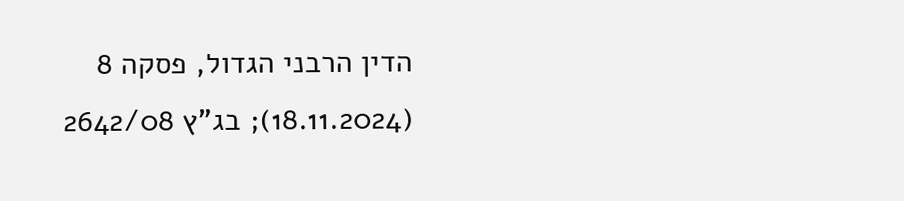הדין הרבני הגדול, פסקה 8 (18.11.2024); בג"ץ 2642/08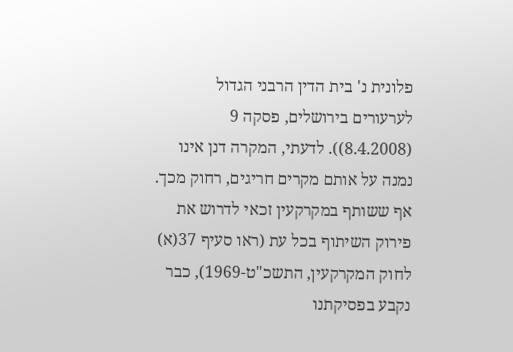פלונית נ' בית הדין הרבני הגדול לערעורים בירושלים, פסקה 9 (8.4.2008)). לדעתי, המקרה דנן אינו נמנה על אותם מקרים חריגים, רחוק מכך. אף ששותף במקרקעין זכאי לדרוש את פירוק השיתוף בכל עת (ראו סעיף 37(א) לחוק המקרקעין, התשכ"ט-1969), כבר נקבע בפסיקתנו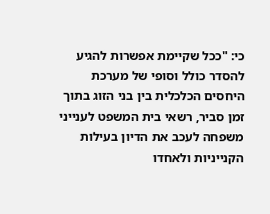כי: "ככל שקיימת אפשרות להגיע להסדר כולל וסופי של מערכת היחסים הכלכלית בין בני הזוג בתוך זמן סביר, רשאי בית המשפט לענייני משפחה לעכב את הדיון בעילות הקנייניות ולאחדו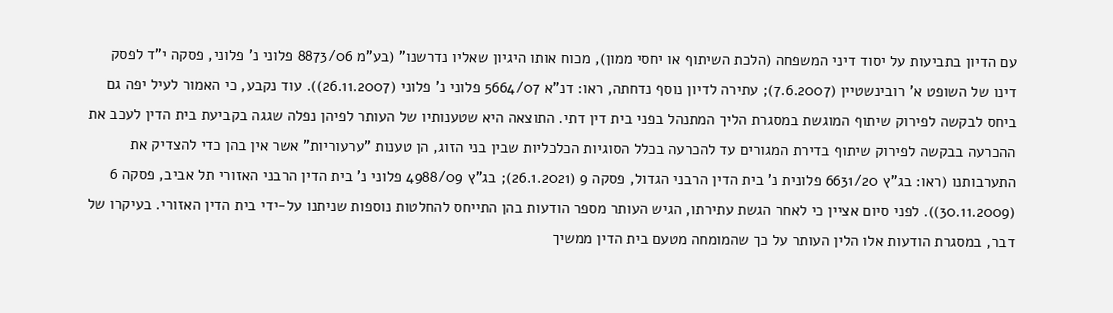עם הדיון בתביעות על יסוד דיני המשפחה (הלכת השיתוף או יחסי ממון), מכוח אותו היגיון שאליו נדרשנו" (בע"מ 8873/06 פלוני נ' פלוני, פסקה י"ד לפסק דינו של השופט א' רובינשטיין (7.6.2007); עתירה לדיון נוסף נדחתה, ראו: דנ"א 5664/07 פלוני נ' פלוני (26.11.2007)). עוד נקבע, כי האמור לעיל יפה גם ביחס לבקשה לפירוק שיתוף המוגשת במסגרת הליך המתנהל בפני בית דין דתי. התוצאה היא שטענותיו של העותר לפיהן נפלה שגגה בקביעת בית הדין לעכב את ההכרעה בבקשה לפירוק שיתוף בדירת המגורים עד להכרעה בכלל הסוגיות הכלכליות שבין בני הזוג, הן טענות "ערעוריות" אשר אין בהן כדי להצדיק את התערבותנו (ראו: בג"ץ 6631/20 פלונית נ' בית הדין הרבני הגדול, פסקה 9 (26.1.2021); בג"ץ 4988/09 פלוני נ' בית הדין הרבני האזורי תל אביב, פסקה 6 (30.11.2009)). לפני סיום אציין כי לאחר הגשת עתירתו, הגיש העותר מספר הודעות בהן התייחס להחלטות נוספות שניתנו על-ידי בית הדין האזורי. בעיקרו של דבר, במסגרת הודעות אלו הלין העותר על כך שהמומחה מטעם בית הדין ממשיך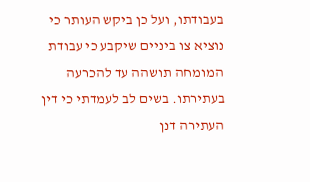בעבודתו, ועל כן ביקש העותר כי נוציא צו ביניים שיקבע כי עבודת המומחה תושהה עד להכרעה בעתירתו. בשים לב לעמדתי כי דין העתירה דנן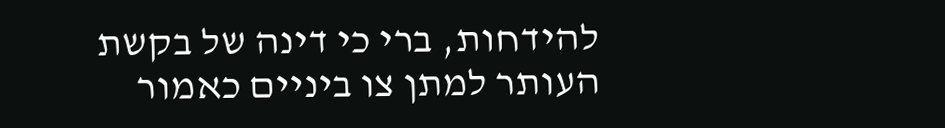להידחות, ברי כי דינה של בקשת העותר למתן צו ביניים כאמור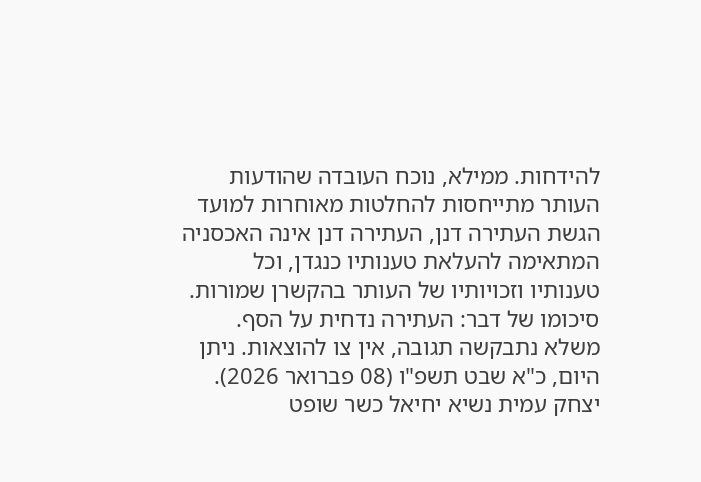להידחות. ממילא, נוכח העובדה שהודעות העותר מתייחסות להחלטות מאוחרות למועד הגשת העתירה דנן, העתירה דנן אינה האכסניה המתאימה להעלאת טענותיו כנגדן, וכל טענותיו וזכויותיו של העותר בהקשרן שמורות. סיכומו של דבר: העתירה נדחית על הסף. משלא נתבקשה תגובה, אין צו להוצאות. ניתן היום, כ"א שבט תשפ"ו (08 פברואר 2026). יצחק עמית נשיא יחיאל כשר שופט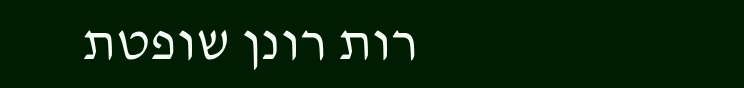רות רונן שופטת